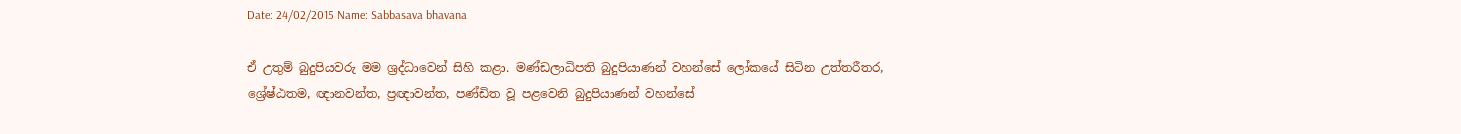Date: 24/02/2015 Name: Sabbasava bhavana

ඒ උතුම් බුදුපියවරු මම ශ්‍රද්ධාවෙන් සිහි කළා. මණ්ඩලාධිපති බුදුපියාණන් වහන්සේ ලෝකයේ සිටින උත්තරීතර, ශ්‍රේෂ්ඨතම, ඥානවන්ත, ප්‍රඥාවන්ත, පණ්ඩිත වූ පළවෙනි බුදුපියාණන් වහන්සේ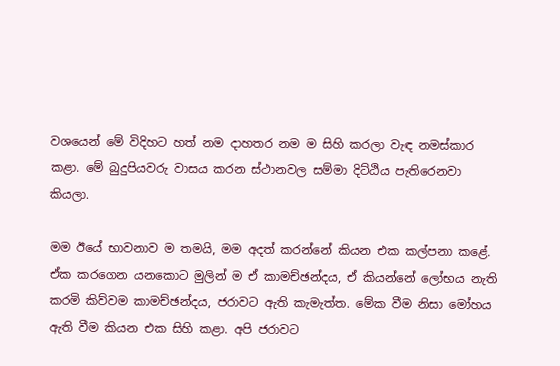වශයෙන් මේ විදිහට හත් නම දාහතර නම ම සිහි කරලා වැඳ නමස්කාර කළා. මේ බුදුපියවරු වාසය කරන ස්ථානවල සම්මා දිට්ඨිය පැතිරෙනවා කියලා.

මම ඊයේ භාවනාව ම තමයි, මම අදත් කරන්නේ කියන එක කල්පනා කළේ. ඒක කරගෙන යනකොට මුලින් ම ඒ කාමච්ඡන්දය, ඒ කියන්නේ ලෝභය නැති කරමි කිව්වම කාමච්ඡන්දය, ජරාවට ඇති කැමැත්ත. මේක වීම නිසා මෝහය ඇති වීම කියන එක සිහි කළා. අපි ජරාවට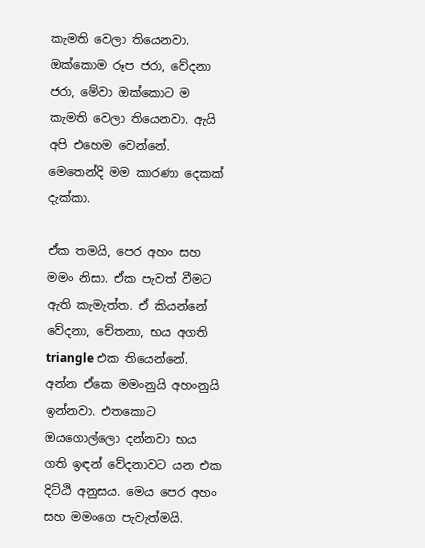කැමති වෙලා තියෙනවා. ඔක්කොම රූප ජරා, වේදනා ජරා, මේවා ඔක්කොට ම කැමති වෙලා තියෙනවා. ඇයි අපි එහෙම වෙන්නේ. මෙතෙන්දි මම කාරණා දෙකක් දැක්කා.

ඒක තමයි, පෙර අහං සහ මමං නිසා. ඒක පැවත් වීමට ඇති කැමැත්ත. ඒ කියන්නේ වේදනා, චේතනා, භය අගති triangle එක තියෙන්නේ. අන්න ඒකෙ මමංනුයි අහංනුයි ඉන්නවා. එතකොට ඔයගොල්ලො දන්නවා භය ගති ඉඳන් වේදනාවට යන එක දිට්ඨි අනුසය. මෙය පෙර අහං සහ මමංගෙ පැවැත්මයි.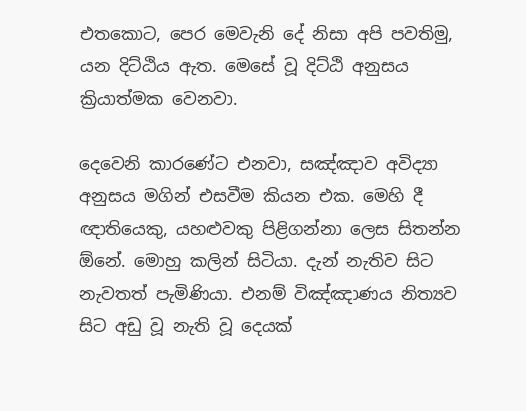එතකොට, පෙර මෙවැනි දේ නිසා අපි පවතිමු, යන දිට්ඨිය ඇත. මෙසේ වූ දිට්ඨි අනුසය ක්‍රියාත්මක වෙනවා.

දෙවෙනි කාරණේට එනවා, සඤ්ඤාව අවිද්‍යා අනුසය මගින් එසවීම කියන එක. මෙහි දී ඥාතියෙකු, යහළුවකු පිළිගන්නා ලෙස සිතන්න ඕනේ. මොහු කලින් සිටියා. දැන් නැතිව සිට නැවතත් පැමිණියා. එනම් විඤ්ඤාණය නිත්‍යව සිට අඩු වූ නැති වූ දෙයක්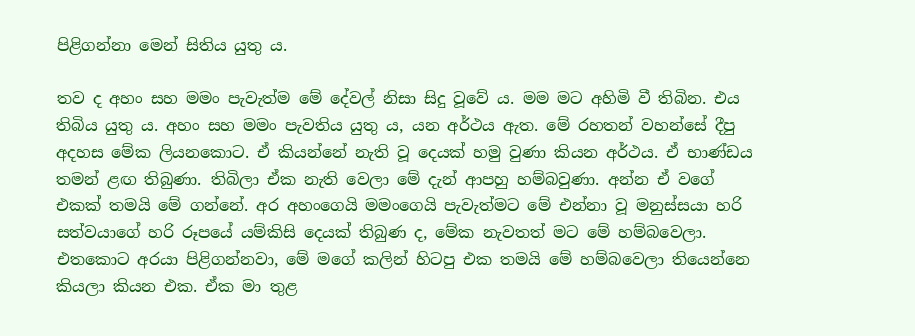පිළිගන්නා මෙන් සිතිය යුතු ය.

තව ද අහං සහ මමං පැවැත්ම මේ දේවල් නිසා සිදු වූවේ ය. මම මට අහිමි වී තිබින. එය තිබිය යුතු ය. අහං සහ මමං පැවතිය යුතු ය, යන අර්ථය ඇත. මේ රහතන් වහන්සේ දීපු අදහස මේක ලියනකොට. ඒ කියන්නේ නැති වූ දෙයක් හමු වුණා කියන අර්ථය. ඒ භාණ්ඩය තමන් ළඟ තිබුණා. තිබිලා ඒක නැති වෙලා මේ දැන් ආපහු හම්බවුණා. අන්න ඒ වගේ එකක් තමයි මේ ගන්නේ. අර අහංගෙයි මමංගෙයි පැවැත්මට මේ එන්නා වූ මනුස්සයා හරි සත්වයාගේ හරි රූපයේ යම්කිසි දෙයක් තිබුණ ද, මේක නැවතත් මට මේ හම්බවෙලා. එතකොට අරයා පිළිගන්නවා, මේ මගේ කලින් හිටපු එක තමයි මේ හම්බවෙලා තියෙන්නෙ කියලා කියන එක. ඒක මා තුළ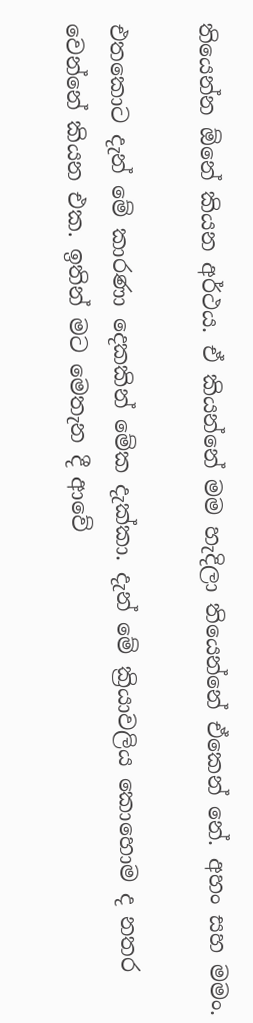තියෙන්න ඕනේ කියන අර්ථය. ඒ කියන්නේ මම හැදිලා තියෙන්නේ ඒකෙන් නේ. අහං සහ මමං.

එතකොට දැන් මේ කාරණා දෙකකින් මේක දැක්කා. දැන් මේ ක්‍රියාවලිය කොහොම ද නතර වෙන්නේ කියන එක. ඉතින් මට මෙතැන දී ආවේ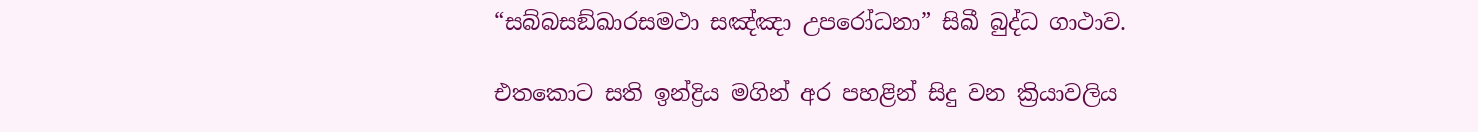“සබ්‌බසඞ්‌ඛාරසමථා සඤ්ඤා උපරෝධනා” සිඛී බුද්ධ ගාථාව.

එතකොට සති ඉන්ද්‍රිය මගින් අර පහළින් සිදු වන ක්‍රියාවලිය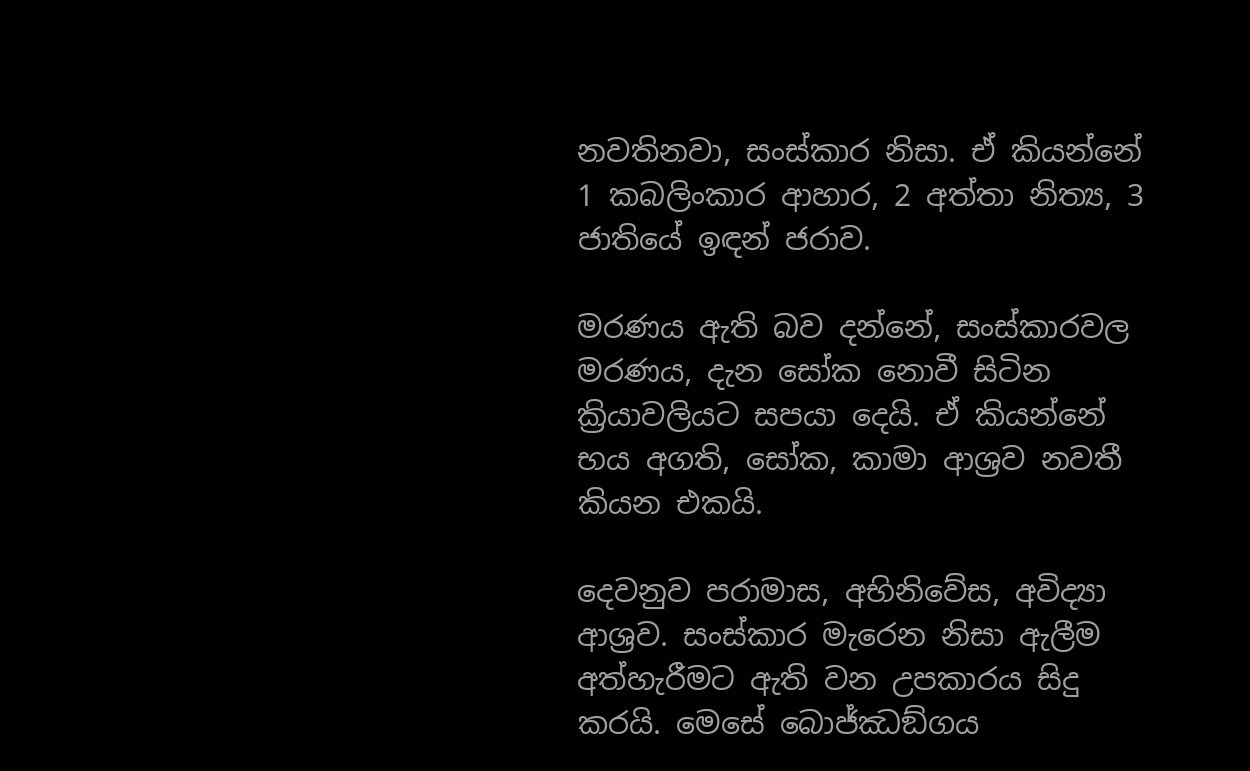නවතිනවා, සංස්කාර නිසා. ඒ කියන්නේ 1 කබලිංකාර ආහාර, 2 අත්තා නිත්‍ය, 3 ජාතියේ ඉඳන් ජරාව.

මරණය ඇති බව දන්නේ, සංස්කාරවල මරණය, දැන සෝක නොවී සිටින ක්‍රියාවලියට සපයා දෙයි. ඒ කියන්නේ භය අගති, සෝක, කාමා ආශ්‍රව නවතී කියන එකයි.

දෙවනුව පරාමාස, අභිනිවේස, අවිද්‍යා ආශ්‍රව. සංස්කාර මැරෙන නිසා ඇලීම අත්හැරීමට ඇති වන උපකාරය සිදු කරයි. මෙසේ බොජ්ඣඞ්ගය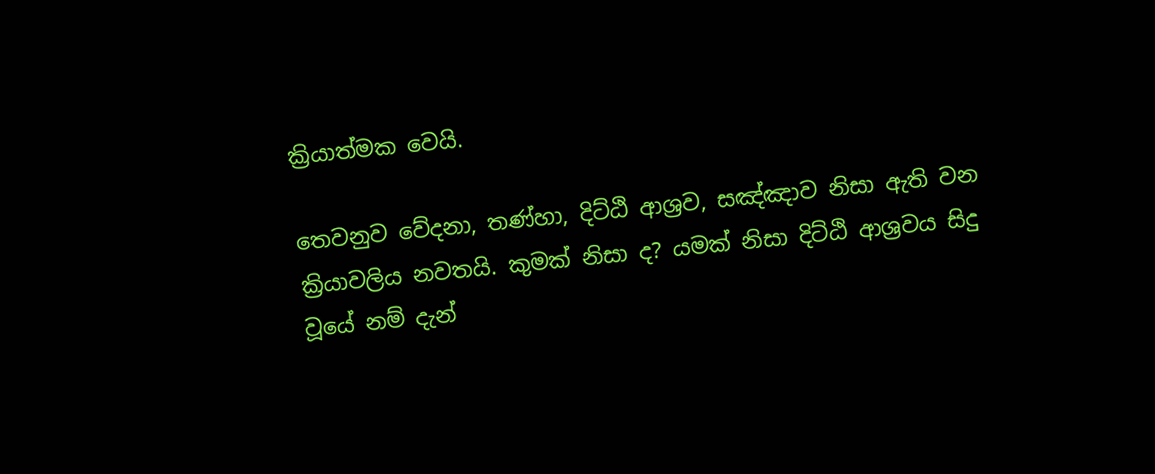ක්‍රියාත්මක වෙයි.

තෙවනුව වේදනා, තණ්හා, දිට්ඨි ආශ්‍රව, සඤ්ඤාව නිසා ඇති වන ක්‍රියාවලිය නවතයි. කුමක් නිසා ද? යමක් නිසා දිට්ඨි ආශ්‍රවය සිදු වූයේ නම් දැන්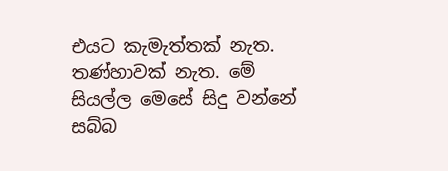එයට කැමැත්තක් නැත. තණ්හාවක් නැත. මේ සියල්ල මෙසේ සිදු වන්නේ සබ්බ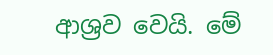ආශ්‍රව වෙයි. මේ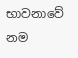භාවනාවේ නම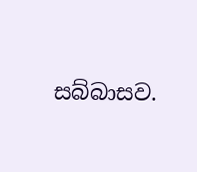සබ්බාසව.